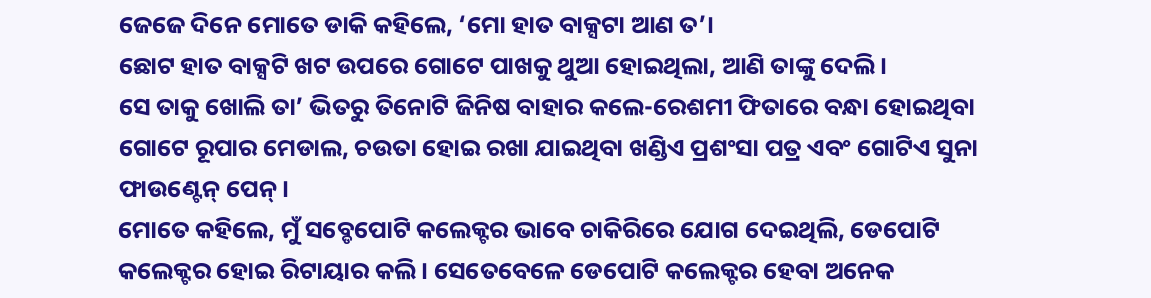ଜେଜେ ଦିନେ ମୋତେ ଡାକି କହିଲେ, ‘ମୋ ହାତ ବାକ୍ସଟା ଆଣ ତ’।
ଛୋଟ ହାତ ବାକ୍ସଟି ଖଟ ଉପରେ ଗୋଟେ ପାଖକୁ ଥୁଆ ହୋଇଥିଲା, ଆଣି ତାଙ୍କୁ ଦେଲି।
ସେ ତାକୁ ଖୋଲି ତା’ ଭିତରୁ ତିନୋଟି ଜିନିଷ ବାହାର କଲେ-ରେଶମୀ ଫିତାରେ ବନ୍ଧା ହୋଇଥିବା ଗୋଟେ ରୂପାର ମେଡାଲ, ଚଉତା ହୋଇ ରଖା ଯାଇଥିବା ଖଣ୍ଡିଏ ପ୍ରଶଂସା ପତ୍ର ଏବଂ ଗୋଟିଏ ସୁନା ଫାଉଣ୍ଟେନ୍ ପେନ୍।
ମୋତେ କହିଲେ, ମୁଁ ସବ୍ଡେପୋଟି କଲେକ୍ଟର ଭାବେ ଚାକିରିରେ ଯୋଗ ଦେଇଥିଲି, ଡେପୋଟି କଲେକ୍ଟର ହୋଇ ରିଟାୟାର କଲି। ସେତେବେଳେ ଡେପୋଟି କଲେକ୍ଟର ହେବା ଅନେକ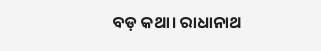ବଡ଼ କଥା। ରାଧାନାଥ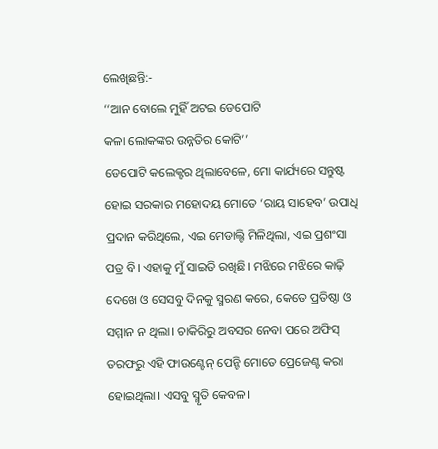ଲେଖିଛନ୍ତି:-
‘‘ଆନ ବୋଲେ ମୁହିଁ ଅଟଇ ଡେପୋଟି
କଳା ଲୋକଙ୍କର ଉନ୍ନତିର କୋଟି’’
ଡେପୋଟି କଲେକ୍ଟର ଥିଲାବେଳେ, ମୋ କାର୍ଯ୍ୟରେ ସନ୍ତୁଷ୍ଟ ହୋଇ ସରକାର ମହୋଦୟ ମୋତେ ‘ରାୟ ସାହେବ’ ଉପାଧି ପ୍ରଦାନ କରିଥିଲେ, ଏଇ ମେଡାଲ୍ଟି ମିଳିଥିଲା, ଏଇ ପ୍ରଶଂସା ପତ୍ର ବି। ଏହାକୁ ମୁଁ ସାଇତି ରଖିଛି। ମଝିରେ ମଝିରେ କାଢ଼ି ଦେଖେ ଓ ସେସବୁ ଦିନକୁ ସ୍ମରଣ କରେ, କେତେ ପ୍ରତିଷ୍ଠା ଓ ସମ୍ମାନ ନ ଥିଲା। ଚାକିରିରୁ ଅବସର ନେବା ପରେ ଅଫିସ୍ ତରଫରୁ ଏହି ଫାଉଣ୍ଟେନ୍ ପେନ୍ଟି ମୋତେ ପ୍ରେଜେଣ୍ଟ କରା ହୋଇଥିଲା। ଏସବୁ ସ୍ମୃତି କେବଳ।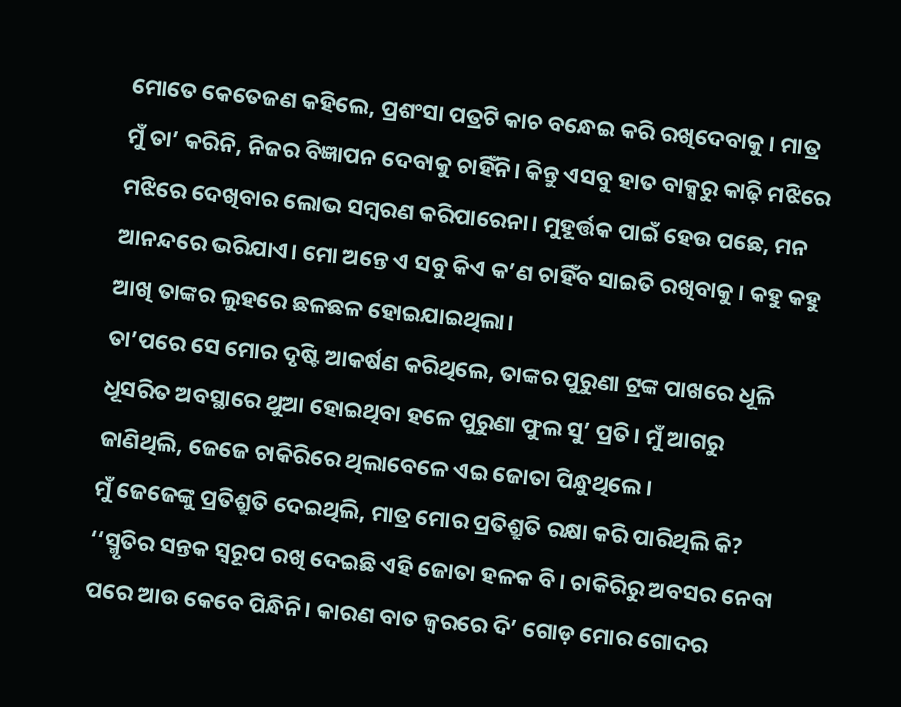ମୋତେ କେତେଜଣ କହିଲେ, ପ୍ରଶଂସା ପତ୍ରଟି କାଚ ବନ୍ଧେଇ କରି ରଖିଦେବାକୁ। ମାତ୍ର ମୁଁ ତା’ କରିନି, ନିଜର ବିଜ୍ଞାପନ ଦେବାକୁ ଚାହିଁନି। କିନ୍ତୁ ଏସବୁ ହାତ ବାକ୍ସରୁ କାଢ଼ି ମଝିରେ ମଝିରେ ଦେଖିବାର ଲୋଭ ସମ୍ବରଣ କରିପାରେନା। ମୁହୂର୍ତ୍ତକ ପାଇଁ ହେଉ ପଛେ, ମନ ଆନନ୍ଦରେ ଭରିଯାଏ। ମୋ ଅନ୍ତେ ଏ ସବୁ କିଏ କ’ଣ ଚାହିଁବ ସାଇତି ରଖିବାକୁ। କହୁ କହୁ ଆଖି ତାଙ୍କର ଲୁହରେ ଛଳଛଳ ହୋଇଯାଇଥିଲା।
ତା’ପରେ ସେ ମୋର ଦୃଷ୍ଟି ଆକର୍ଷଣ କରିଥିଲେ, ତାଙ୍କର ପୁରୁଣା ଟ୍ରଙ୍କ ପାଖରେ ଧୂଳି ଧୂସରିତ ଅବସ୍ଥାରେ ଥୁଆ ହୋଇଥିବା ହଳେ ପୁରୁଣା ଫୁଲ ସୁ’ ପ୍ରତି। ମୁଁ ଆଗରୁ ଜାଣିଥିଲି, ଜେଜେ ଚାକିରିରେ ଥିଲାବେଳେ ଏଇ ଜୋତା ପିନ୍ଧୁଥିଲେ।
ମୁଁ ଜେଜେଙ୍କୁ ପ୍ରତିଶ୍ରୁତି ଦେଇଥିଲି, ମାତ୍ର ମୋର ପ୍ରତିଶ୍ରୁତି ରକ୍ଷା କରି ପାରିଥିଲି କି?
‘‘ସ୍ମୃତିର ସନ୍ତକ ସ୍ୱରୂପ ରଖି ଦେଇଛି ଏହି ଜୋତା ହଳକ ବି। ଚାକିରିରୁ ଅବସର ନେବା ପରେ ଆଉ କେବେ ପିନ୍ଧିନି। କାରଣ ବାତ ଜ୍ୱରରେ ଦି’ ଗୋଡ଼ ମୋର ଗୋଦର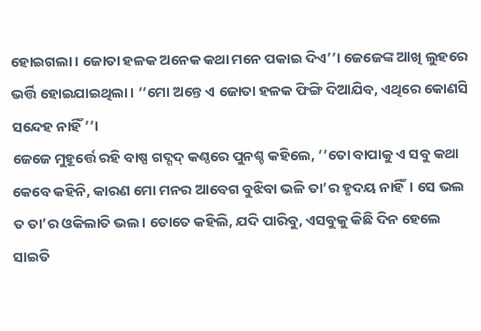ହୋଇଗଲା। ଜୋତା ହଳକ ଅନେକ କଥା ମନେ ପକାଇ ଦିଏ’’। ଜେଜେଙ୍କ ଆଖି ଲୁହରେ ଭର୍ତ୍ତି ହୋଇଯାଇଥିଲା। ‘‘ମୋ ଅନ୍ତେ ଏ ଜୋତା ହଳକ ଫିଙ୍ଗି ଦିଆଯିବ, ଏଥିରେ କୋଣସି ସନ୍ଦେହ ନାହିଁ’’।
ଜେଜେ ମୁହୂର୍ତ୍ତେ ରହି ବାଷ୍ପ ଗଦ୍ଗଦ୍ କଣ୍ଠରେ ପୁନଶ୍ଚ କହିଲେ, ‘‘ତୋ ବାପାକୁ ଏ ସବୁ କଥା କେବେ କହିନି, କାରଣ ମୋ ମନର ଆବେଗ ବୁଝିବା ଭଳି ତା’ର ହୃଦୟ ନାହିଁ। ସେ ଭଲ ତ ତା’ର ଓକିଲାତି ଭଲ। ତୋତେ କହିଲି, ଯଦି ପାରିବୁ, ଏସବୁକୁ କିଛି ଦିନ ହେଲେ ସାଇତି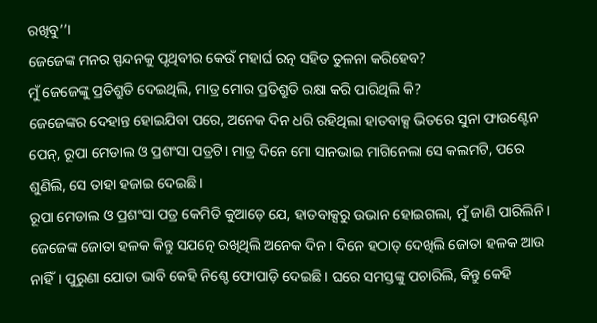ରଖିବୁ’’।
ଜେଜେଙ୍କ ମନର ସ୍ପନ୍ଦନକୁ ପୃଥିବୀର କେଉଁ ମହାର୍ଘ ରତ୍ନ ସହିତ ତୁଳନା କରିହେବ?
ମୁଁ ଜେଜେଙ୍କୁ ପ୍ରତିଶ୍ରୁତି ଦେଇଥିଲି, ମାତ୍ର ମୋର ପ୍ରତିଶ୍ରୁତି ରକ୍ଷା କରି ପାରିଥିଲି କି?
ଜେଜେଙ୍କର ଦେହାନ୍ତ ହୋଇଯିବା ପରେ, ଅନେକ ଦିନ ଧରି ରହିଥିଲା ହାତବାକ୍ସ ଭିତରେ ସୁନା ଫାଉଣ୍ଟେନ ପେନ୍, ରୂପା ମେଡାଲ ଓ ପ୍ରଶଂସା ପତ୍ରଟି। ମାତ୍ର ଦିନେ ମୋ ସାନଭାଇ ମାଗିନେଲା ସେ କଲମଟି, ପରେ ଶୁଣିଲି, ସେ ତାହା ହଜାଇ ଦେଇଛି।
ରୂପା ମେଡାଲ ଓ ପ୍ରଶଂସା ପତ୍ର କେମିତି କୁଆଡ଼େ ଯେ, ହାତବାକ୍ସରୁ ଉଭାନ ହୋଇଗଲା, ମୁଁ ଜାଣି ପାରିଲିନି।
ଜେଜେଙ୍କ ଜୋତା ହଳକ କିନ୍ତୁ ସଯତ୍ନେ ରଖିଥିଲି ଅନେକ ଦିନ। ଦିନେ ହଠାତ୍ ଦେଖିଲି ଜୋତା ହଳକ ଆଉ ନାହିଁ। ପୁରୁଣା ଯୋତା ଭାବି କେହି ନିଶ୍ଚେ ଫୋପାଡ଼ି ଦେଇଛି। ଘରେ ସମସ୍ତଙ୍କୁ ପଚାରିଲି, କିନ୍ତୁ କେହି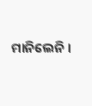ମାନିଲେନି।